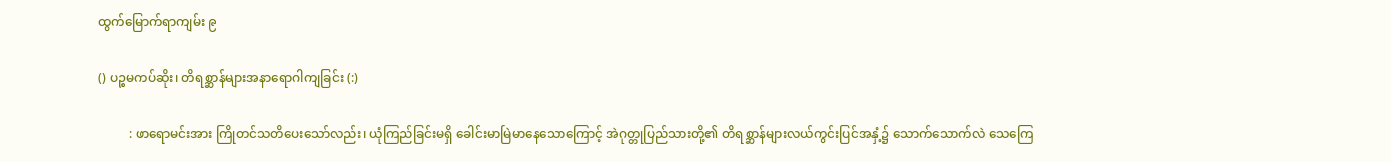ထွက်မြောက်ရာကျမ်း ၉

() ပဉ္စမကပ်ဆိုး၊ တိရစ္ဆာန်များအနာရောဂါကျခြင်း (:)

          : ဖာရောမင်းအား ကြိုတင်သတိပေးသော်လည်း၊ ယုံကြည်ခြင်းမရှိ ခေါင်းမာမြဲမာနေသောကြောင့် အဲဂုတ္တုပြည်သားတို့၏ တိရစ္ဆာန်များလယ်ကွင်းပြင်အနှံ့၌ သောက်သောက်လဲ သေကြေ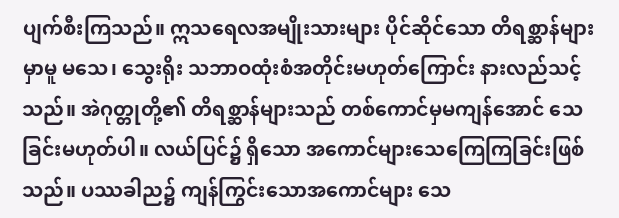ပျက်စီးကြသည်။ ဣသရေလအမျိုးသားများ ပိုင်ဆိုင်သော တိရစ္ဆာန်များမှာမူ မသေ၊ သွေးရိုး သဘာဝထုံးစံအတိုင်းမဟုတ်ကြောင်း နားလည်သင့်သည်။ အဲဂုတ္တုတို့၏ တိရစ္ဆာန်များသည် တစ်ကောင်မှမကျန်အောင် သေခြင်းမဟုတ်ပါ။ လယ်ပြင်၌ ရှိသော အကောင်များသေကြေကြခြင်းဖြစ်သည်။ ပဿခါည၌ ကျန်ကြွင်းသောအကောင်များ သေ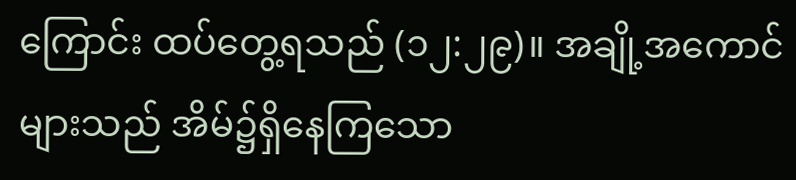ကြောင်း ထပ်တွေ့ရသည် (၁၂:၂၉)။ အချို့အကောင်များသည် အိမ်၌ရှိနေကြသော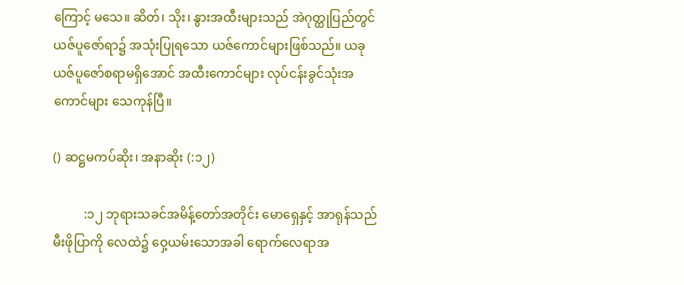ကြောင့် မသေ။ ဆိတ်၊ သိုး၊ နွားအထီးများသည် အဲဂုတ္ထုပြည်တွင် ယဇ်ပူဇော်ရာ၌ အသုံးပြုရသော ယဇ်ကောင်များဖြစ်သည်။ ယခုယဇ်ပူဇော်စရာမရှိအောင် အထီးကောင်များ လုပ်ငန်းခွင်သုံးအကောင်များ သေကုန်ပြီ။

() ဆဋ္ဌမကပ်ဆိုး၊ အနာဆိုး (:၁၂)

          :၁၂ ဘုရားသခင်အမိန့်တော်အတိုင်း မောရှေနှင့် အာရုန်သည် မီးဖိုပြာကို လေထဲ၌ ဝှေ့ယမ်းသောအခါ ရောက်လေရာအ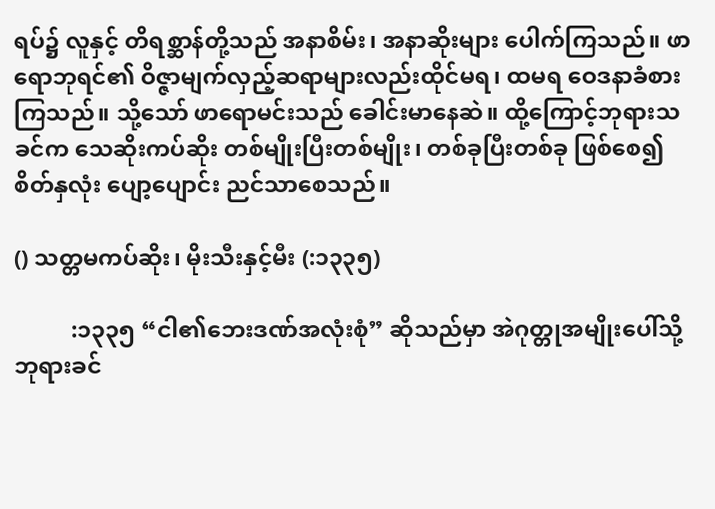ရပ်၌ လူနှင့် တိရစ္ဆာန်တို့သည် အနာစိမ်း၊ အနာဆိုးများ ပေါက်ကြသည်။ ဖာရောဘုရင်၏ ဝိဇ္ဇာမျက်လှည့်ဆရာများလည်းထိုင်မရ၊ ထမရ ဝေဒနာခံစားကြသည်။ သို့သော် ဖာရောမင်းသည် ခေါင်းမာနေဆဲ။ ထို့ကြောင့်ဘုရားသခင်က သေဆိုးကပ်ဆိုး တစ်မျိုးပြီးတစ်မျိုး၊ တစ်ခုပြီးတစ်ခု ဖြစ်စေ၍ စိတ်နှလုံး ပျော့ပျောင်း ညင်သာစေသည်။

() သတ္တမကပ်ဆိုး၊ မိုးသီးနှင့်မီး (:၁၃၃၅)

          :၁၃၃၅ “ငါ၏ဘေးဒဏ်အလုံးစုံ” ဆိုသည်မှာ အဲဂုတ္တုအမျိုးပေါ်သို့ ဘုရားခင်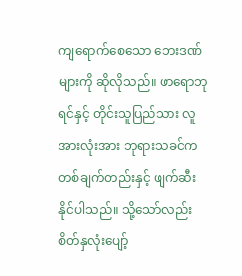ကျရောက်စေသော ဘေးဒဏ်များကို ဆိုလိုသည်။ ဖာရောဘုရင်နှင့် တိုင်းသူပြည်သား လူအားလုံးအား ဘုရားသခင်က တစ်ချက်တည်းနှင့် ဖျက်ဆီးနိုင်ပါသည်။ သို့သော်လည်း စိတ်နှလုံးပျော့်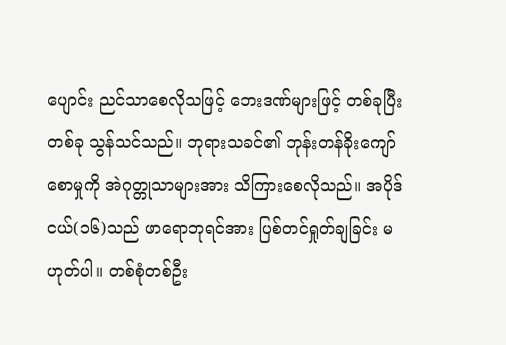ပျောင်း ညင်သာစေလိုသဖြင့် ဘေးဒဏ်များဖြင့် တစ်ခုပြီးတစ်ခု သွန်သင်သည်။ ဘုရားသခင်၏ ဘုန်းတန်ခိုးကျော်စောမှုကို အဲဂုတ္တုသာများအား သိကြားစေလိုသည်။ အပိုဒ်ငယ်(၁၆)သည် ဖာရောဘုရင်အား ပြစ်တင်ရှုတ်ချခြင်း မဟုတ်ပါ။ တစ်စုံတစ်ဦး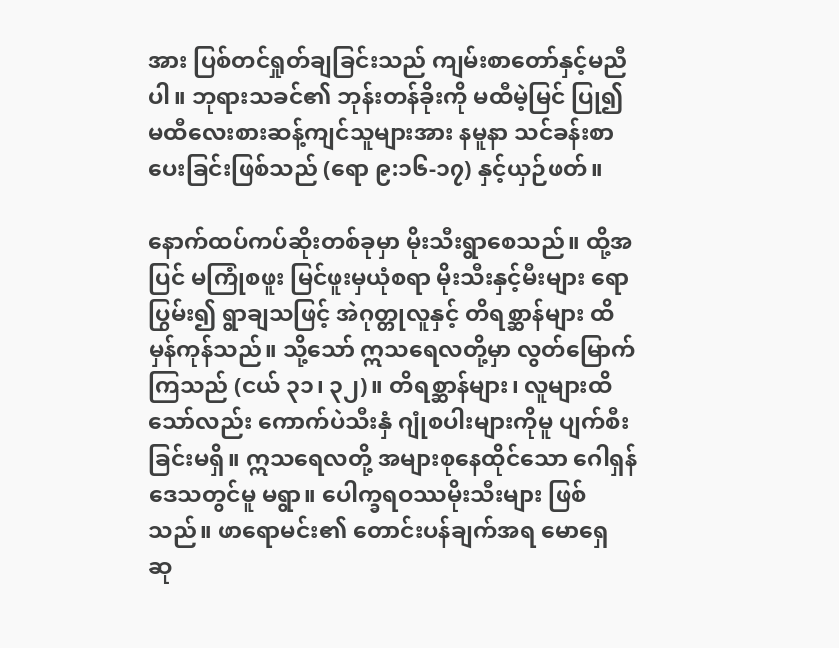အား ပြစ်တင်ရှုတ်ချခြင်းသည် ကျမ်းစာတော်နှင့်မညီပါ။ ဘုရားသခင်၏ ဘုန်းတန်ခိုးကို မထီမဲ့မြင် ပြု၍ မထီလေးစားဆန့်ကျင်သူများအား နမူနာ သင်ခန်းစာပေးခြင်းဖြစ်သည် (ရော ၉:၁၆-၁၇) နှင့်ယှဉ်ဖတ်။

နောက်ထပ်ကပ်ဆိုးတစ်ခုမှာ မိုးသီးရွာစေသည်။ ထို့အပြင် မကြုံစဖူး မြင်ဖူးမှယုံစရာ မိုးသီးနှင့်မီးများ ရောပြွမ်း၍ ရွာချသဖြင့် အဲဂုတ္တုလူနှင့် တိရစ္ဆာန်များ ထိမှန်ကုန်သည်။ သို့သော် ဣသရေလတို့မှာ လွတ်မြောက်ကြသည် (ငယ် ၃၁၊ ၃၂)။ တိရစ္ဆာန်များ၊ လူများထိသော်လည်း ကောက်ပဲသီးနှံ ဂျုံစပါးများကိုမူ ပျက်စီးခြင်းမရှိ။ ဣသရေလတို့ အများစုနေထိုင်သော ဂေါရှန် ဒေသတွင်မူ မရွာ။ ပေါက္ခရဝဿမိုးသီးများ ဖြစ်သည်။ ဖာရောမင်း၏ တောင်းပန်ချက်အရ မောရှေ ဆု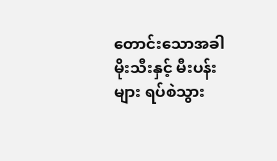တောင်းသောအခါ မိုးသီးနှင့် မီးပန်းများ ရပ်စဲသွား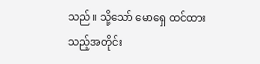သည်။ သို့သော် မောရှေ ထင်ထားသည့်အတိုင်း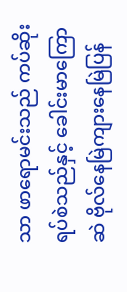သာ ဖာရောမင်းသည် ကပ်ဆိုးရပ်စဲသည်နှင့် ခေါင်းမာကြောဆဲ ဗိုလ်နေမြဲကျားနေမြဲပြန်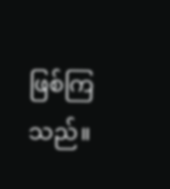ဖြစ်ကြသည်။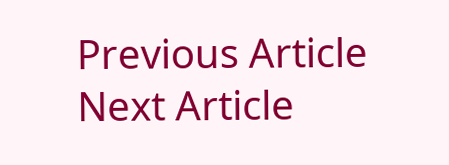Previous Article
Next Article